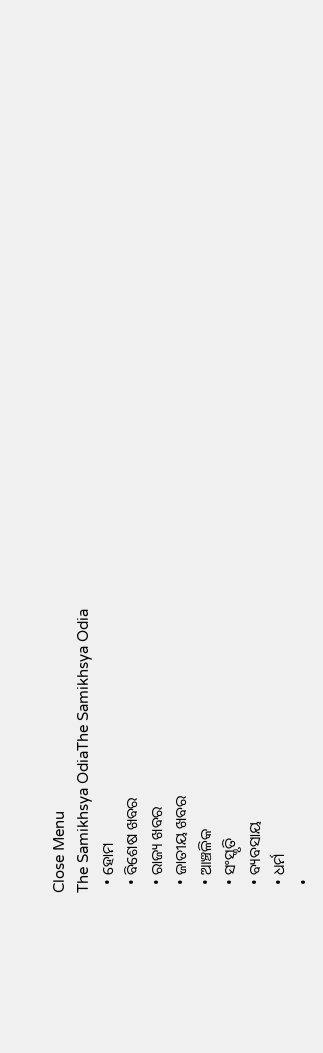Close Menu
The Samikhsya OdiaThe Samikhsya Odia
  • ହୋମ
  • ବିଶେଷ ଖବର
  • ରାଜ୍ୟ ଖବର
  • ଜାତୀୟ ଖବର
  • ଆଞ୍ଚଳିକ
  • ସଂସ୍କୃତି
  • ବ୍ୟବସାୟ
  • ଧର୍ମ
  •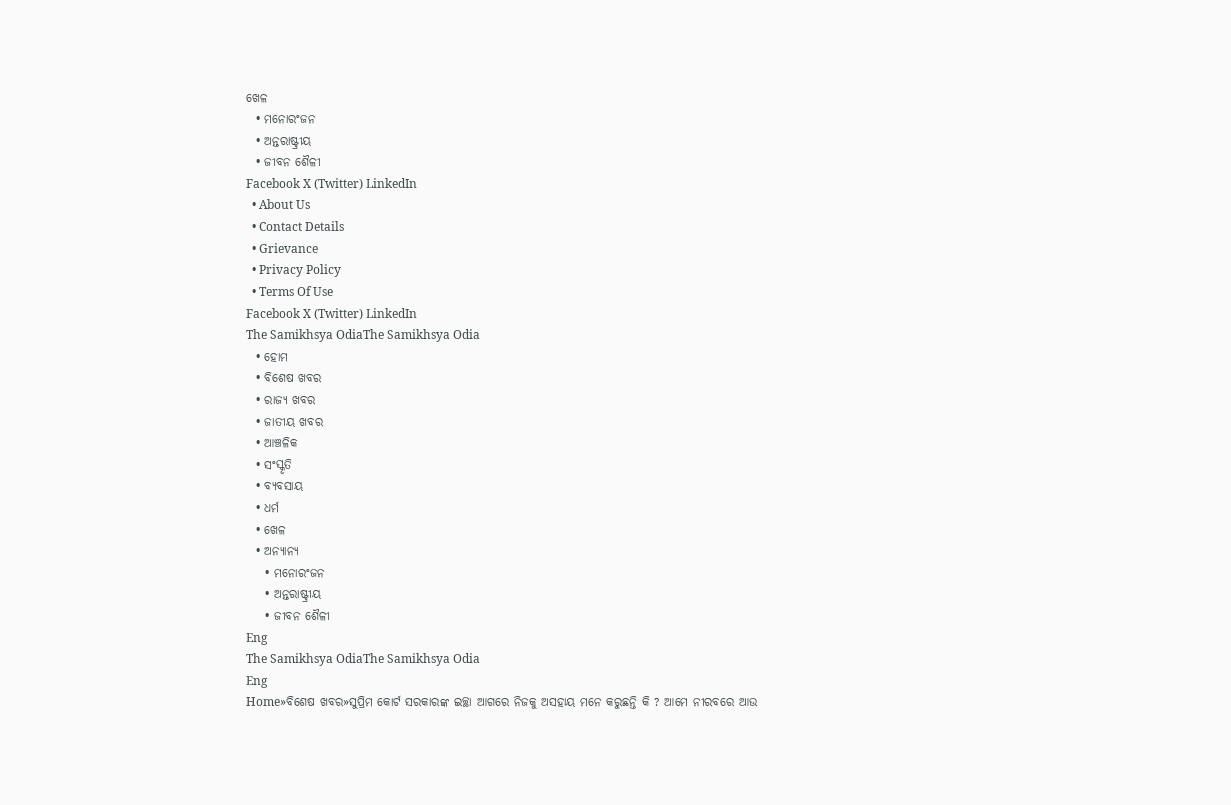ଖେଳ
  • ମନୋରଂଜନ
  • ଅନ୍ତରାଷ୍ଟ୍ରୀୟ
  • ଜୀବନ ଶୈଳୀ
Facebook X (Twitter) LinkedIn
  • About Us
  • Contact Details
  • Grievance
  • Privacy Policy
  • Terms Of Use
Facebook X (Twitter) LinkedIn
The Samikhsya OdiaThe Samikhsya Odia
  • ହୋମ
  • ବିଶେଷ ଖବର
  • ରାଜ୍ୟ ଖବର
  • ଜାତୀୟ ଖବର
  • ଆଞ୍ଚଳିକ
  • ସଂସ୍କୃତି
  • ବ୍ୟବସାୟ
  • ଧର୍ମ
  • ଖେଳ
  • ଅନ୍ୟାନ୍ୟ
    • ମନୋରଂଜନ
    • ଅନ୍ତରାଷ୍ଟ୍ରୀୟ
    • ଜୀବନ ଶୈଳୀ
Eng
The Samikhsya OdiaThe Samikhsya Odia
Eng
Home»ବିଶେଷ ଖବର»ସୁପ୍ରିମ କୋର୍ଟ ସରକାରଙ୍କ ଇଚ୍ଛା ଆଗରେ ନିଜକୁ ଅସହାୟ ମନେ କରୁଛନ୍ତି କି ? ଆମେ ନୀରବରେ ଆଉ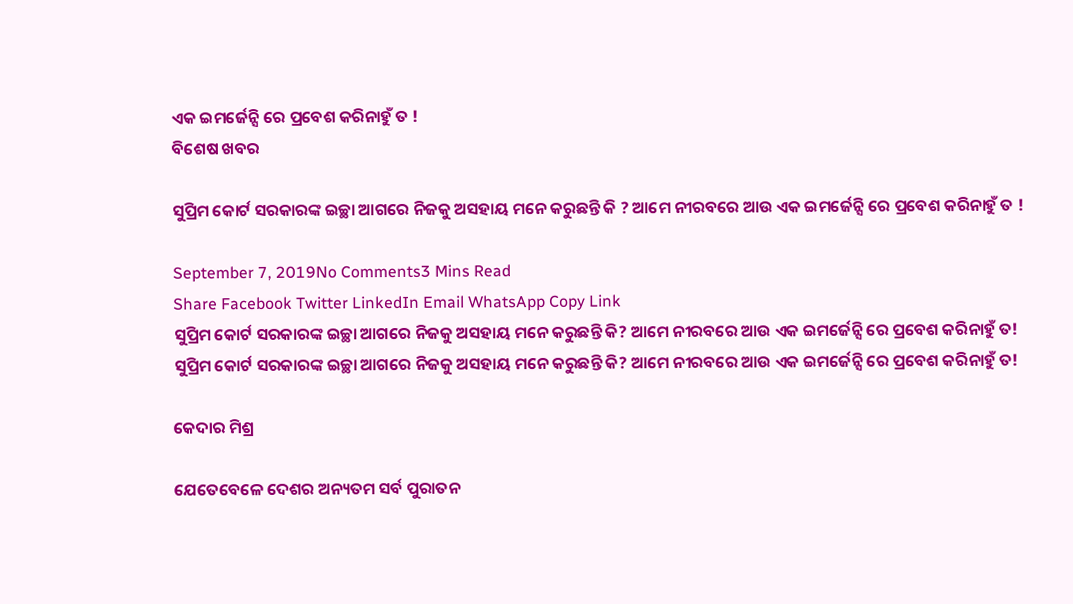ଏକ ଇମର୍ଜେନ୍ସି ରେ ପ୍ରବେଶ କରିନାହୁଁ ତ !
ବିଶେଷ ଖବର

ସୁପ୍ରିମ କୋର୍ଟ ସରକାରଙ୍କ ଇଚ୍ଛା ଆଗରେ ନିଜକୁ ଅସହାୟ ମନେ କରୁଛନ୍ତି କି ? ଆମେ ନୀରବରେ ଆଉ ଏକ ଇମର୍ଜେନ୍ସି ରେ ପ୍ରବେଶ କରିନାହୁଁ ତ !

September 7, 2019No Comments3 Mins Read
Share Facebook Twitter LinkedIn Email WhatsApp Copy Link
ସୁପ୍ରିମ କୋର୍ଟ ସରକାରଙ୍କ ଇଚ୍ଛା ଆଗରେ ନିଜକୁ ଅସହାୟ ମନେ କରୁଛନ୍ତି କି? ଆମେ ନୀରବରେ ଆଉ ଏକ ଇମର୍ଜେନ୍ସି ରେ ପ୍ରବେଶ କରିନାହୁଁ ତ!
ସୁପ୍ରିମ କୋର୍ଟ ସରକାରଙ୍କ ଇଚ୍ଛା ଆଗରେ ନିଜକୁ ଅସହାୟ ମନେ କରୁଛନ୍ତି କି? ଆମେ ନୀରବରେ ଆଉ ଏକ ଇମର୍ଜେନ୍ସି ରେ ପ୍ରବେଶ କରିନାହୁଁ ତ!

କେଦାର ମିଶ୍ର

ଯେତେବେଳେ ଦେଶର ଅନ୍ୟତମ ସର୍ବ ପୁରାତନ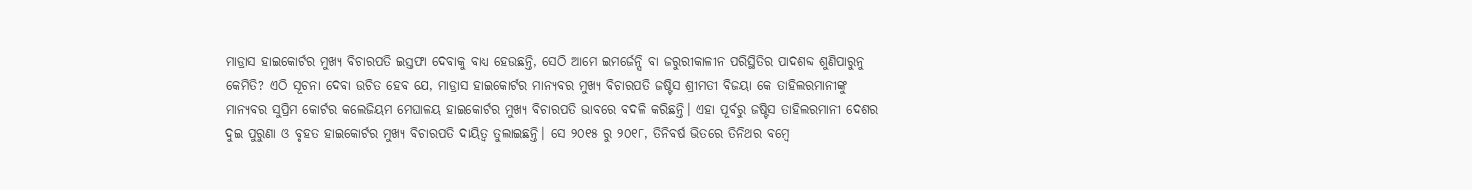ମାଡ୍ରାସ ହାଇକୋର୍ଟର ମୁଖ୍ୟ ବିଚାରପତି ଇସ୍ତଫା ଦେବାକୁ ବାଧ୍ୟ ହେଉଛନ୍ତି, ସେଠି ଆମେ ଇମର୍ଜେନ୍ସି ବା ଜରୁରୀକାଳୀନ ପରିସ୍ଥିତିର ପାଦଶବ୍ଦ ଶୁଣିପାରୁନୁ କେମିତି? ଏଠି ସୂଚନା ଦେବା ଉଚିତ ହେବ ଯେ, ମାଡ୍ରାସ ହାଇକୋର୍ଟର ମାନ୍ୟବର ମୁଖ୍ୟ ବିଚାରପତି ଜଷ୍ଟିସ ଶ୍ରୀମତୀ ବିଜୟା କେ ତାହିଲରମାନୀଙ୍କୁ ମାନ୍ୟବର ସୁପ୍ରିମ କୋର୍ଟର କଲେଜିୟମ ମେଘାଳୟ ହାଇକୋର୍ଟର ମୁଖ୍ୟ ବିଚାରପତି ଭାବରେ ବଦଳି କରିଛନ୍ତି। ଏହା ପୂର୍ବରୁ ଜଷ୍ଟିସ ତାହିଲରମାନୀ ଦେଶର ଦୁଇ ପୁରୁଣା ଓ ବୃହତ ହାଇକୋର୍ଟର ମୁଖ୍ୟ ବିଚାରପତି ଦାୟିତ୍ଵ ତୁଲାଇଛନ୍ତି। ସେ ୨୦୧୫ ରୁ ୨୦୧୮, ତିନିବର୍ଷ ଭିତରେ ତିନିଥର ବମ୍ବେ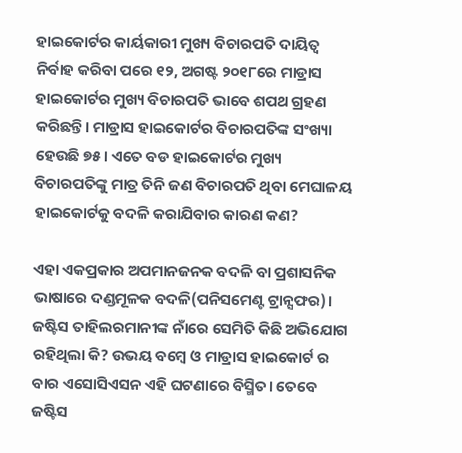ହାଇକୋର୍ଟର କାର୍ୟକାରୀ ମୁଖ୍ୟ ବିଚାରପତି ଦାୟିତ୍ଵ ନିର୍ବାହ କରିବା ପରେ ୧୨, ଅଗଷ୍ଟ ୨୦୧୮ରେ ମାଡ୍ରାସ ହାଇକୋର୍ଟର ମୁଖ୍ୟ ବିଚାରପତି ଭାବେ ଶପଥ ଗ୍ରହଣ କରିଛନ୍ତି। ମାଡ୍ରାସ ହାଇକୋର୍ଟର ବିଚାରପତିଙ୍କ ସଂଖ୍ୟା ହେଉଛି ୭୫। ଏତେ ବଡ ହାଇକୋର୍ଟର ମୁଖ୍ୟ ବିଚାରପତିଙ୍କୁ ମାତ୍ର ତିନି ଜଣ ବିଚାରପତି ଥିବା ମେଘାଳୟ ହାଇକୋର୍ଟକୁ ବଦଳି କରାଯିବାର କାରଣ କଣ?

ଏହା ଏକପ୍ରକାର ଅପମାନଜନକ ବଦଳି ବା ପ୍ରଶାସନିକ ଭାଷାରେ ଦଣ୍ଡମୂଳକ ବଦଳି(ପନିସମେଣ୍ଟ ଟ୍ରାନ୍ସଫର)। ଜଷ୍ଟିସ ତାହିଲରମାନୀଙ୍କ ନାଁରେ ସେମିତି କିଛି ଅଭିଯୋଗ ରହିଥିଲା କି? ଉଭୟ ବମ୍ବେ ଓ ମାଡ୍ରାସ ହାଇକୋର୍ଟ ର ବାର ଏସୋସିଏସନ ଏହି ଘଟଣାରେ ବିସ୍ମିତ। ତେବେ ଜଷ୍ଟିସ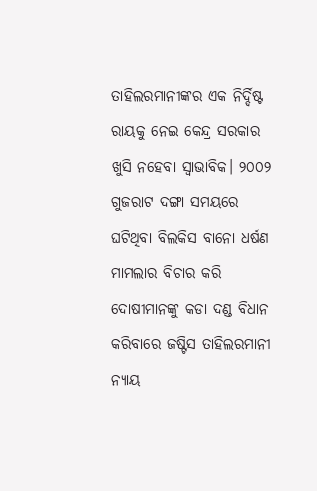ତାହିଲରମାନୀଙ୍କର ଏକ ନିର୍ଦ୍ଦିଷ୍ଟ ରାୟକୁ ନେଇ କେନ୍ଦ୍ର ସରକାର ଖୁସି ନହେବା ସ୍ଵାଭାବିକ। ୨୦୦୨ ଗୁଜରାଟ ଦଙ୍ଗା ସମୟରେ ଘଟିଥିବା ବିଲକିସ ବାନୋ ଧର୍ଷଣ ମାମଲାର ବିଚାର କରି ଦୋଷୀମାନଙ୍କୁ କଡା ଦଣ୍ଡ ବିଧାନ କରିବାରେ ଜଷ୍ଟିସ ତାହିଲରମାନୀ ନ୍ୟାୟ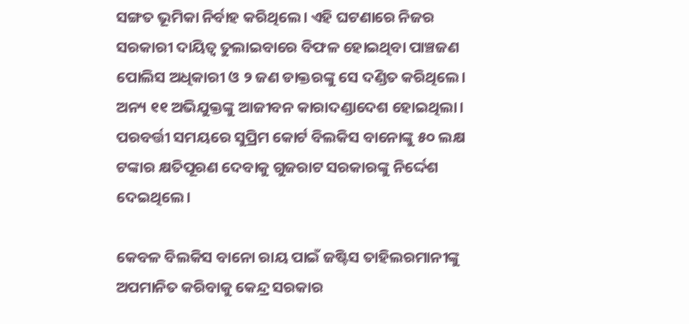ସଙ୍ଗତ ଭୂମିକା ନିର୍ବାହ କରିଥିଲେ। ଏହି ଘଟଣାରେ ନିଜର ସରକାରୀ ଦାୟିତ୍ଵ ତୁଲାଇବାରେ ବିଫଳ ହୋଇଥିବା ପାଞ୍ଚଜଣ ପୋଲିସ ଅଧିକାରୀ ଓ ୨ ଜଣ ଡାକ୍ତରଙ୍କୁ ସେ ଦଣ୍ଡିତ କରିଥିଲେ। ଅନ୍ୟ ୧୧ ଅଭିଯୁକ୍ତଙ୍କୁ ଆଜୀବନ କାରାଦଣ୍ଡାଦେଶ ହୋଇଥିଲା। ପରବର୍ତ୍ତୀ ସମୟରେ ସୁପ୍ରିମ କୋର୍ଟ ବିଲକିସ ବାନୋଙ୍କୁ ୫୦ ଲକ୍ଷ ଟଙ୍କାର କ୍ଷତିପୂରଣ ଦେବାକୁ ଗୁଜରାଟ ସରକାରଙ୍କୁ ନିର୍ଦ୍ଦେଶ ଦେଇଥିଲେ।

କେବଳ ବିଲକିସ ବାନୋ ରାୟ ପାଇଁ ଜଷ୍ଟିସ ତାହିଲରମାନୀଙ୍କୁ ଅପମାନିତ କରିବାକୁ କେନ୍ଦ୍ର ସରକାର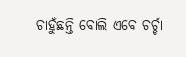ଚାହୁଁଛନ୍ତି ବୋଲି ଏବେ ଚର୍ଚ୍ଚା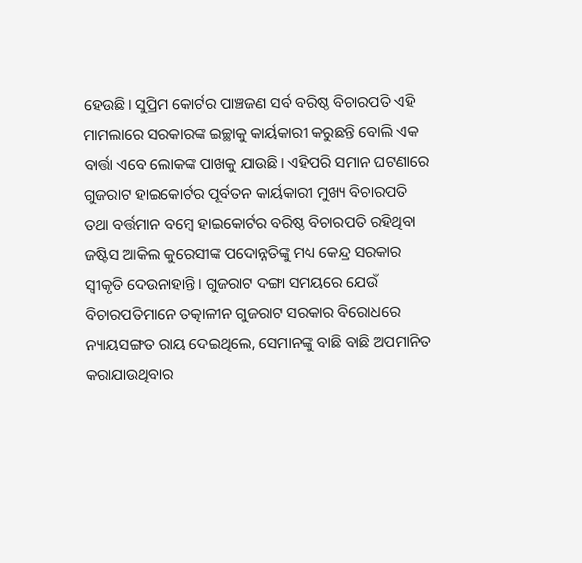ହେଉଛି। ସୁପ୍ରିମ କୋର୍ଟର ପାଞ୍ଚଜଣ ସର୍ବ ବରିଷ୍ଠ ବିଚାରପତି ଏହି ମାମଲାରେ ସରକାରଙ୍କ ଇଚ୍ଛାକୁ କାର୍ୟକାରୀ କରୁଛନ୍ତି ବୋଲି ଏକ ବାର୍ତ୍ତା ଏବେ ଲୋକଙ୍କ ପାଖକୁ ଯାଉଛି। ଏହିପରି ସମାନ ଘଟଣାରେ ଗୁଜରାଟ ହାଇକୋର୍ଟର ପୂର୍ବତନ କାର୍ୟକାରୀ ମୁଖ୍ୟ ବିଚାରପତି ତଥା ବର୍ତ୍ତମାନ ବମ୍ବେ ହାଇକୋର୍ଟର ବରିଷ୍ଠ ବିଚାରପତି ରହିଥିବା ଜଷ୍ଟିସ ଆକିଲ କୁରେସୀଙ୍କ ପଦୋନ୍ନତିଙ୍କୁ ମଧ୍ୟ କେନ୍ଦ୍ର ସରକାର ସ୍ଵୀକୃତି ଦେଉନାହାନ୍ତି। ଗୁଜରାଟ ଦଙ୍ଗା ସମୟରେ ଯେଉଁ ବିଚାରପତିମାନେ ତତ୍କାଳୀନ ଗୁଜରାଟ ସରକାର ବିରୋଧରେ ନ୍ୟାୟସଙ୍ଗତ ରାୟ ଦେଇଥିଲେ, ସେମାନଙ୍କୁ ବାଛି ବାଛି ଅପମାନିତ କରାଯାଉଥିବାର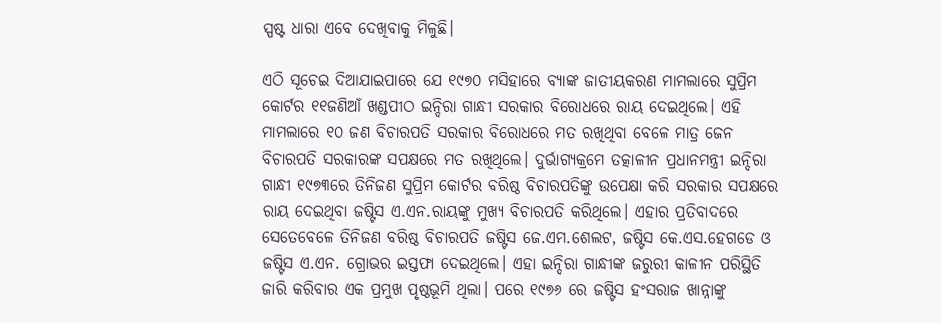ସ୍ପଷ୍ଟ ଧାରା ଏବେ ଦେଖିବାକୁ ମିଳୁଛି।

ଏଠି ସୂଚେଇ ଦିଆଯାଇପାରେ ଯେ ୧୯୭୦ ମସିହାରେ ବ୍ୟାଙ୍କ ଜାତୀୟକରଣ ମାମଲାରେ ସୁପ୍ରିମ କୋର୍ଟର ୧୧ଜଣିଆଁ ଖଣ୍ଡପୀଠ ଇନ୍ଦିରା ଗାନ୍ଧୀ ସରକାର ବିରୋଧରେ ରାୟ ଦେଇଥିଲେ। ଏହି ମାମଲାରେ ୧୦ ଜଣ ବିଚାରପତି ସରକାର ବିରୋଧରେ ମତ ରଖିଥିବା ବେଳେ ମାତ୍ର ଜେନ ବିଚାରପତି ସରକାରଙ୍କ ସପକ୍ଷରେ ମତ ରଖିଥିଲେ। ଦୁର୍ଭାଗ୍ୟକ୍ରମେ ତତ୍କାଳୀନ ପ୍ରଧାନମନ୍ତ୍ରୀ ଇନ୍ଦିରା ଗାନ୍ଧୀ ୧୯୭୩ରେ ତିନିଜଣ ସୁପ୍ରିମ କୋର୍ଟର ବରିଷ୍ଠ ବିଚାରପତିଙ୍କୁ ଉପେକ୍ଷା କରି ସରକାର ସପକ୍ଷରେ ରାୟ ଦେଇଥିବା ଜଷ୍ଟିସ ଏ.ଏନ.ରାୟଙ୍କୁ ମୁଖ୍ୟ ବିଚାରପତି କରିଥିଲେ। ଏହାର ପ୍ରତିବାଦରେ ସେତେବେଳେ ତିନିଜଣ ବରିଷ୍ଠ ବିଚାରପତି ଜଷ୍ଟିସ ଜେ.ଏମ.ଶେଲଟ, ଜଷ୍ଟିସ କେ.ଏସ.ହେଗଡେ ଓ ଜଷ୍ଟିସ ଏ.ଏନ. ଗ୍ରୋଭର ଇସ୍ତଫା ଦେଇଥିଲେ। ଏହା ଇନ୍ଦିରା ଗାନ୍ଧୀଙ୍କ ଜରୁରୀ କାଳୀନ ପରିସ୍ଥିତି ଜାରି କରିବାର ଏକ ପ୍ରମୁଖ ପୃଷ୍ଠଭୂମି ଥିଲା। ପରେ ୧୯୭୬ ରେ ଜଷ୍ଟିସ ହଂସରାଜ ଖାନ୍ନାଙ୍କୁ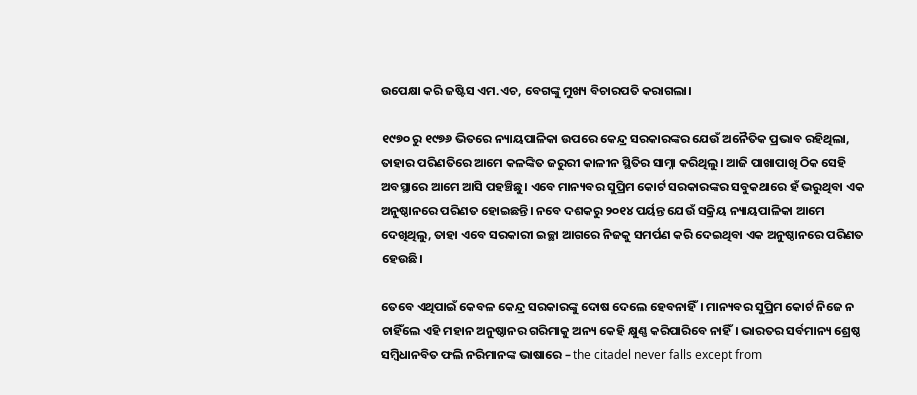ଉପେକ୍ଷା କରି ଜଷ୍ଟିସ ଏମ.ଏଚ, ବେଗଙ୍କୁ ମୁଖ୍ୟ ବିଚାରପତି କରାଗଲା।

୧୯୭୦ ରୁ ୧୯୭୬ ଭିତରେ ନ୍ୟାୟପାଳିକା ଉପରେ କେନ୍ଦ୍ର ସରକାରଙ୍କର ଯେଉଁ ଅନୈତିକ ପ୍ରଭାବ ରହିଥିଲା, ତାହାର ପରିଣତିରେ ଆମେ କଳଙ୍କିତ ଜରୁରୀ କାଳୀନ ସ୍ଥିତିର ସାମ୍ନା କରିଥିଲୁ। ଆଜି ପାଖାପାଖି ଠିକ ସେହି ଅବସ୍ଥାରେ ଆମେ ଆସି ପହଞ୍ଚିଛୁ। ଏବେ ମାନ୍ୟବର ସୁପ୍ରିମ କୋର୍ଟ ସରକାରଙ୍କର ସବୁକଥାରେ ହଁ ଭରୁଥିବା ଏକ ଅନୁଷ୍ଠାନରେ ପରିଣତ ହୋଇଛନ୍ତି। ନବେ ଦଶକରୁ ୨୦୧୪ ପର୍ୟନ୍ତ ଯେଉଁ ସକ୍ରିୟ ନ୍ୟାୟପାଳିକା ଆମେ ଦେଖିଥିଲୁ, ତାହା ଏବେ ସରକାରୀ ଇଚ୍ଛା ଆଗରେ ନିଜକୁ ସମର୍ପଣ କରି ଦେଇଥିବା ଏକ ଅନୁଷ୍ଠାନରେ ପରିଣତ ହେଉଛି।

ତେବେ ଏଥିପାଇଁ କେବଳ କେନ୍ଦ୍ର ସରକାରଙ୍କୁ ଦୋଷ ଦେଲେ ହେବନାହିଁ। ମାନ୍ୟବର ସୁପ୍ରିମ କୋର୍ଟ ନିଜେ ନ ଚାହିଁଲେ ଏହି ମହାନ ଅନୁଷ୍ଠାନର ଗରିମାକୁ ଅନ୍ୟ କେହି କ୍ଷୁଣ୍ଣ କରିପାରିବେ ନାହିଁ। ଭାରତର ସର୍ବମାନ୍ୟ ଶ୍ରେଷ୍ଠ ସମ୍ବିଧାନବିତ ଫଲି ନରିମାନଙ୍କ ଭାଷାରେ – the citadel never falls except from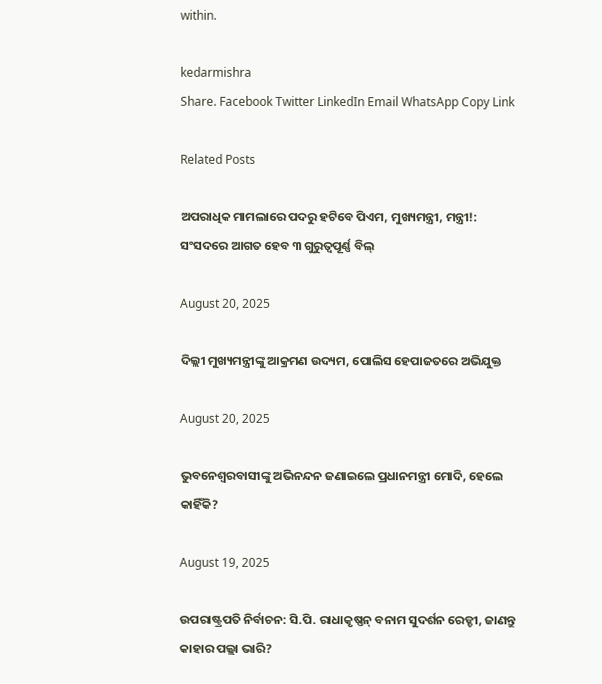within.

kedarmishra
Share. Facebook Twitter LinkedIn Email WhatsApp Copy Link

Related Posts

ଅପରାଧିକ ମାମଲାରେ ପଦରୁ ହଟିବେ ପିଏମ, ମୁଖ୍ୟମନ୍ତ୍ରୀ, ମନ୍ତ୍ରୀ!: ସଂସଦରେ ଆଗତ ହେବ ୩ ଗୁରୁତ୍ୱପୂର୍ଣ୍ଣ ବିଲ୍

August 20, 2025

ଦିଲ୍ଲୀ ମୁଖ୍ୟମନ୍ତ୍ରୀଙ୍କୁ ଆକ୍ରମଣ ଉଦ୍ୟମ, ପୋଲିସ ହେପାଜତରେ ଅଭିଯୁକ୍ତ

August 20, 2025

ଭୁବନେଶ୍ବରବାସୀଙ୍କୁ ଅଭିନନ୍ଦନ ଜଣାଇଲେ ପ୍ରଧାନମନ୍ତ୍ରୀ ମୋଦି, ହେଲେ କାହିଁକି?

August 19, 2025

ଉପରାଷ୍ଟ୍ରପତି ନିର୍ବାଚନ: ସି.ପି. ରାଧାକୃଷ୍ଣନ୍ ବନାମ ସୁଦର୍ଶନ ରେଡ୍ଡୀ, ଜାଣନ୍ତୁ କାହାର ପଲ୍ଲା ଭାରି?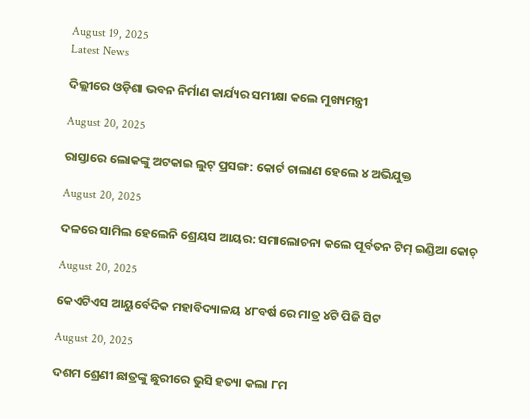August 19, 2025
Latest News

ଦିଲ୍ଲୀରେ ଓଡ଼ିଶା ଭବନ ନିର୍ମାଣ କାର୍ଯ୍ୟର ସମୀକ୍ଷା କଲେ ମୁଖ୍ୟମନ୍ତ୍ରୀ

August 20, 2025

ରାସ୍ତାରେ ଲୋକଙ୍କୁ ଅଟକାଇ ଲୁଟ୍ ପ୍ରସଙ୍ଗ: କୋର୍ଟ ଚାଲାଣ ହେଲେ ୪ ଅଭିଯୁକ୍ତ

August 20, 2025

ଦଳରେ ସାମିଲ ହେଲେନି ଶ୍ରେୟସ ଆୟର: ସମାଲୋଚନା କଲେ ପୂର୍ବତନ ଟିମ୍ ଇଣ୍ଡିଆ କୋଚ୍

August 20, 2025

କେଏଟିଏସ ଆୟୁର୍ବେଦିକ ମହାବିଦ୍ୟାଳୟ ୪୮ବର୍ଷ ରେ ମାତ୍ର ୪ଟି ପିଜି ସିଟ

August 20, 2025

ଦଶମ ଶ୍ରେଣୀ ଛାତ୍ରଙ୍କୁ ଛୁରୀରେ ଭୁସି ହତ୍ୟା କଲା ୮ମ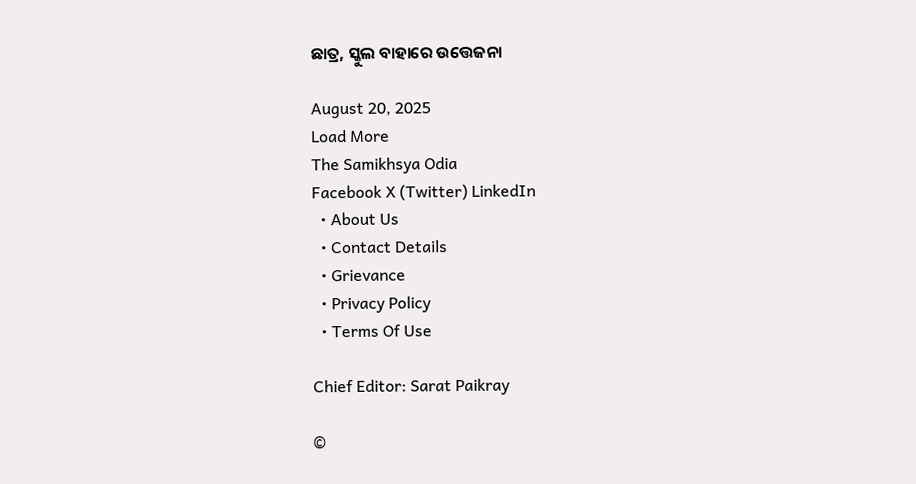ଛାତ୍ର, ସ୍କୁଲ ବାହାରେ ଉତ୍ତେଜନା

August 20, 2025
Load More
The Samikhsya Odia
Facebook X (Twitter) LinkedIn
  • About Us
  • Contact Details
  • Grievance
  • Privacy Policy
  • Terms Of Use

Chief Editor: Sarat Paikray

©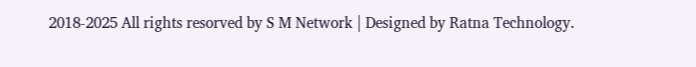2018-2025 All rights resorved by S M Network | Designed by Ratna Technology.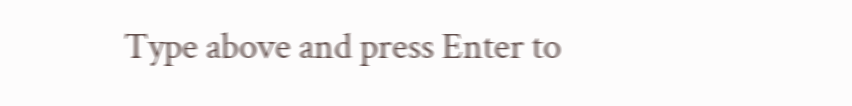Type above and press Enter to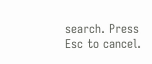search. Press Esc to cancel.